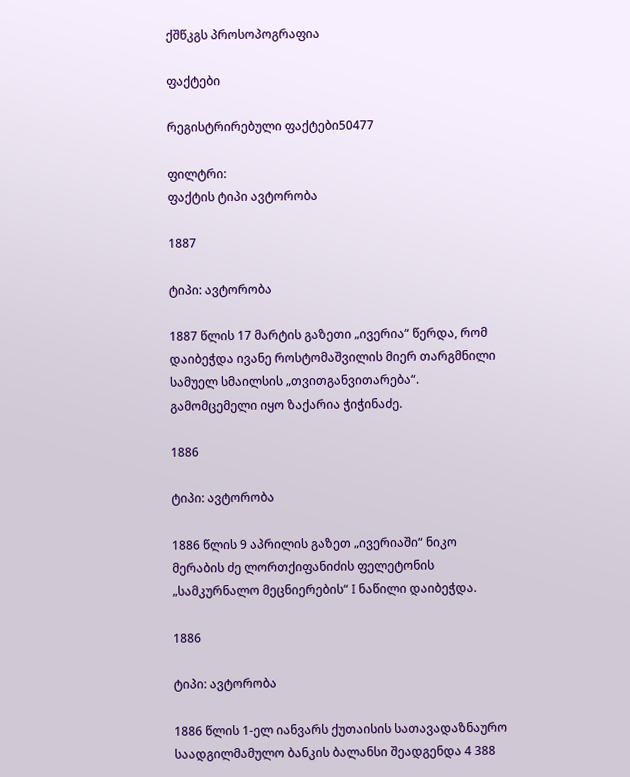ქშწკგს პროსოპოგრაფია

ფაქტები

რეგისტრირებული ფაქტები50477

ფილტრი:
ფაქტის ტიპი ავტორობა

1887

ტიპი: ავტორობა

1887 წლის 17 მარტის გაზეთი „ივერია“ წერდა, რომ დაიბეჭდა ივანე როსტომაშვილის მიერ თარგმნილი სამუელ სმაილსის „თვითგანვითარება“. გამომცემელი იყო ზაქარია ჭიჭინაძე.

1886

ტიპი: ავტორობა

1886 წლის 9 აპრილის გაზეთ „ივერიაში“ ნიკო მერაბის ძე ლორთქიფანიძის ფელეტონის „სამკურნალო მეცნიერების“ I ნაწილი დაიბეჭდა.

1886

ტიპი: ავტორობა

1886 წლის 1-ელ იანვარს ქუთაისის სათავადაზნაურო საადგილმამულო ბანკის ბალანსი შეადგენდა 4 388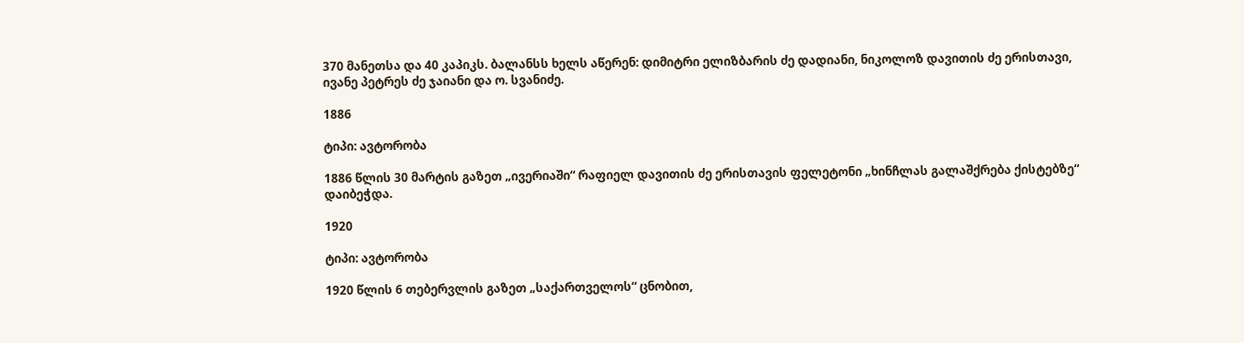370 მანეთსა და 40 კაპიკს. ბალანსს ხელს აწერენ: დიმიტრი ელიზბარის ძე დადიანი, ნიკოლოზ დავითის ძე ერისთავი, ივანე პეტრეს ძე ჯაიანი და ო. სვანიძე.

1886

ტიპი: ავტორობა

1886 წლის 30 მარტის გაზეთ „ივერიაში“ რაფიელ დავითის ძე ერისთავის ფელეტონი „ხინჩლას გალაშქრება ქისტებზე“ დაიბეჭდა.

1920

ტიპი: ავტორობა

1920 წლის 6 თებერვლის გაზეთ „საქართველოს“ ცნობით,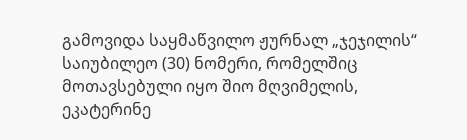გამოვიდა საყმაწვილო ჟურნალ „ჯეჯილის“ საიუბილეო (30) ნომერი, რომელშიც მოთავსებული იყო შიო მღვიმელის, ეკატერინე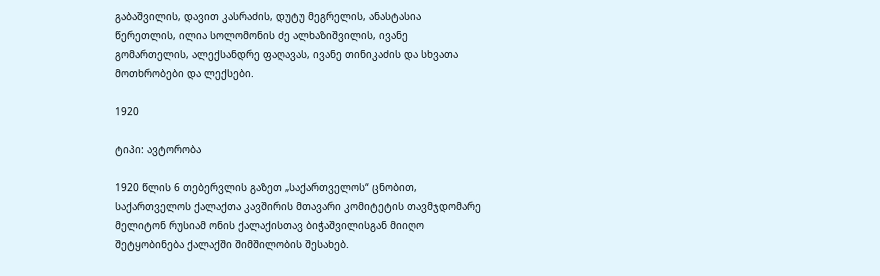გაბაშვილის, დავით კასრაძის, დუტუ მეგრელის, ანასტასია წერეთლის, ილია სოლომონის ძე ალხაზიშვილის, ივანე გომართელის, ალექსანდრე ფაღავას, ივანე თინიკაძის და სხვათა მოთხრობები და ლექსები.

1920

ტიპი: ავტორობა

1920 წლის 6 თებერვლის გაზეთ „საქართველოს“ ცნობით, საქართველოს ქალაქთა კავშირის მთავარი კომიტეტის თავმჯდომარე მელიტონ რუსიამ ონის ქალაქისთავ ბიჭაშვილისგან მიიღო შეტყობინება ქალაქში შიმშილობის შესახებ.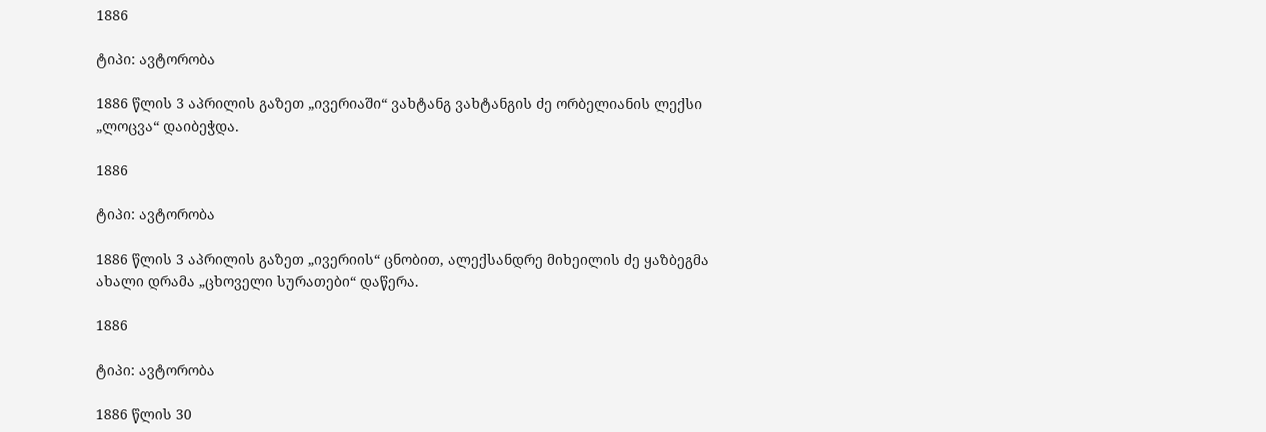1886

ტიპი: ავტორობა

1886 წლის 3 აპრილის გაზეთ „ივერიაში“ ვახტანგ ვახტანგის ძე ორბელიანის ლექსი „ლოცვა“ დაიბეჭდა.

1886

ტიპი: ავტორობა

1886 წლის 3 აპრილის გაზეთ „ივერიის“ ცნობით, ალექსანდრე მიხეილის ძე ყაზბეგმა ახალი დრამა „ცხოველი სურათები“ დაწერა.

1886

ტიპი: ავტორობა

1886 წლის 30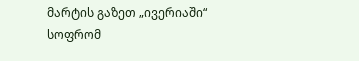მარტის გაზეთ „ივერიაში“ სოფრომ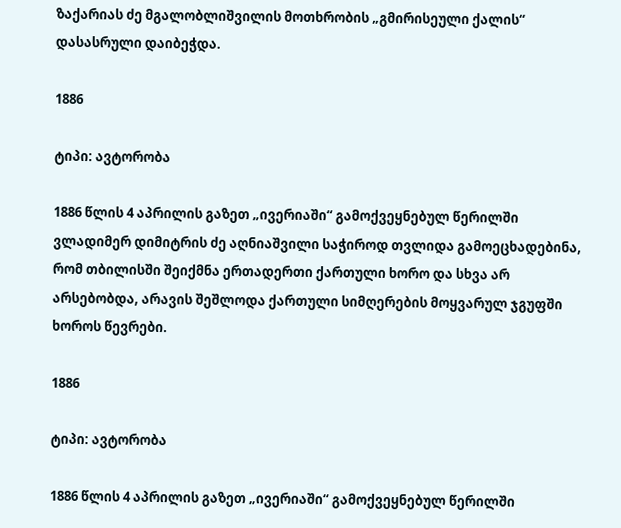ზაქარიას ძე მგალობლიშვილის მოთხრობის „გმირისეული ქალის“ დასასრული დაიბეჭდა.

1886

ტიპი: ავტორობა

1886 წლის 4 აპრილის გაზეთ „ივერიაში“ გამოქვეყნებულ წერილში ვლადიმერ დიმიტრის ძე აღნიაშვილი საჭიროდ თვლიდა გამოეცხადებინა, რომ თბილისში შეიქმნა ერთადერთი ქართული ხორო და სხვა არ არსებობდა, არავის შეშლოდა ქართული სიმღერების მოყვარულ ჯგუფში ხოროს წევრები.

1886

ტიპი: ავტორობა

1886 წლის 4 აპრილის გაზეთ „ივერიაში“ გამოქვეყნებულ წერილში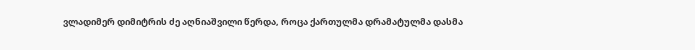ვლადიმერ დიმიტრის ძე აღნიაშვილი წერდა, როცა ქართულმა დრამატულმა დასმა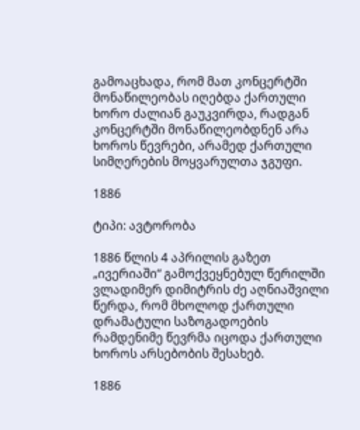გამოაცხადა, რომ მათ კონცერტში მონაწილეობას იღებდა ქართული ხორო ძალიან გაუკვირდა, რადგან კონცერტში მონაწილეობდნენ არა ხოროს წევრები, არამედ ქართული სიმღერების მოყვარულთა ჯგუფი.

1886

ტიპი: ავტორობა

1886 წლის 4 აპრილის გაზეთ „ივერიაში“ გამოქვეყნებულ წერილში ვლადიმერ დიმიტრის ძე აღნიაშვილი წერდა, რომ მხოლოდ ქართული დრამატული საზოგადოების რამდენიმე წევრმა იცოდა ქართული ხოროს არსებობის შესახებ.

1886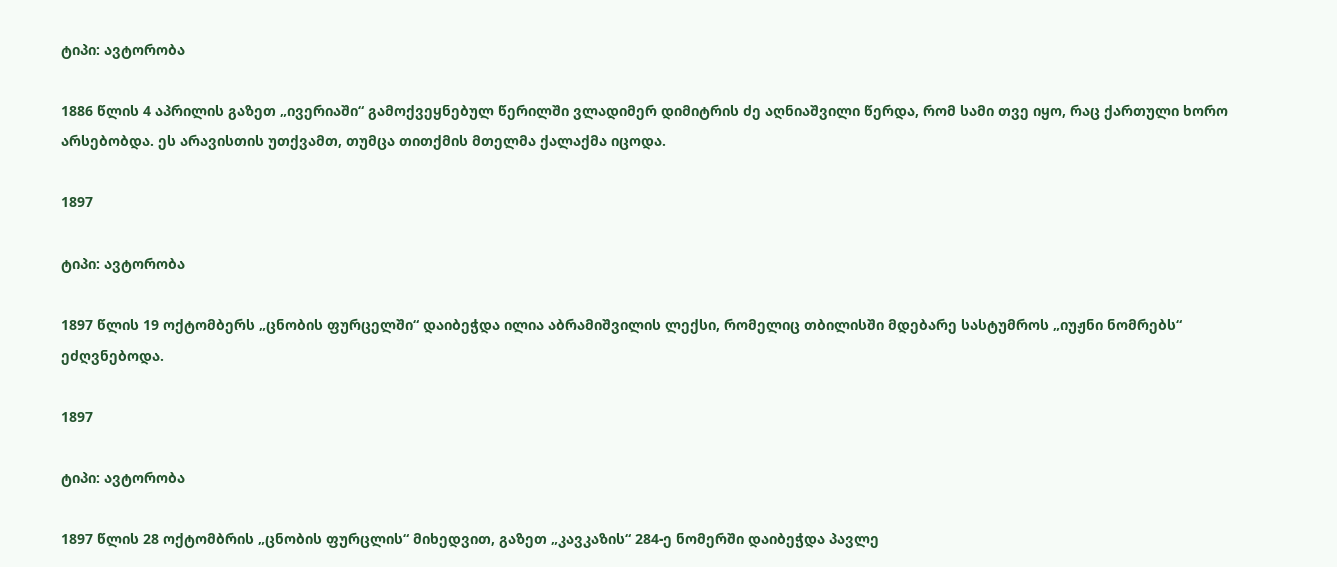ტიპი: ავტორობა

1886 წლის 4 აპრილის გაზეთ „ივერიაში“ გამოქვეყნებულ წერილში ვლადიმერ დიმიტრის ძე აღნიაშვილი წერდა, რომ სამი თვე იყო, რაც ქართული ხორო არსებობდა. ეს არავისთის უთქვამთ, თუმცა თითქმის მთელმა ქალაქმა იცოდა.

1897

ტიპი: ავტორობა

1897 წლის 19 ოქტომბერს „ცნობის ფურცელში“ დაიბეჭდა ილია აბრამიშვილის ლექსი, რომელიც თბილისში მდებარე სასტუმროს „იუჟნი ნომრებს“ ეძღვნებოდა.

1897

ტიპი: ავტორობა

1897 წლის 28 ოქტომბრის „ცნობის ფურცლის“ მიხედვით, გაზეთ „კავკაზის“ 284-ე ნომერში დაიბეჭდა პავლე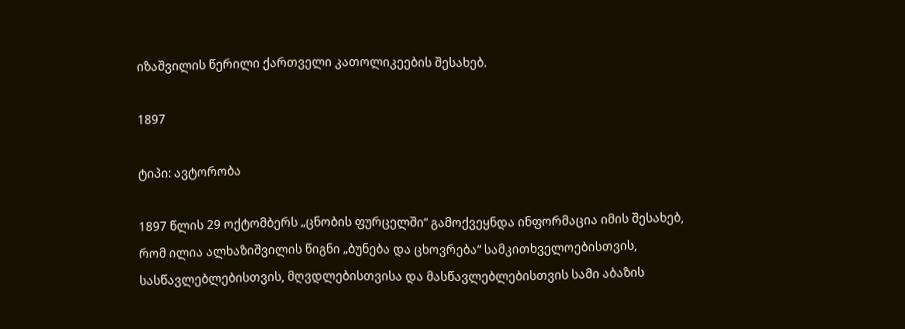იზაშვილის წერილი ქართველი კათოლიკეების შესახებ.

1897

ტიპი: ავტორობა

1897 წლის 29 ოქტომბერს „ცნობის ფურცელში“ გამოქვეყნდა ინფორმაცია იმის შესახებ, რომ ილია ალხაზიშვილის წიგნი „ბუნება და ცხოვრება“ სამკითხველოებისთვის, სასწავლებლებისთვის, მღვდლებისთვისა და მასწავლებლებისთვის სამი აბაზის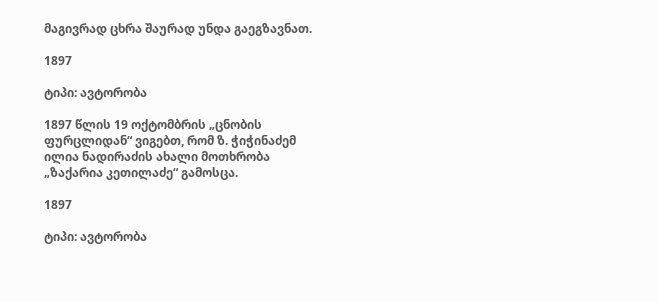მაგივრად ცხრა შაურად უნდა გაეგზავნათ.

1897

ტიპი: ავტორობა

1897 წლის 19 ოქტომბრის „ცნობის ფურცლიდან“ ვიგებთ, რომ ზ. ჭიჭინაძემ ილია ნადირაძის ახალი მოთხრობა „ზაქარია კეთილაძე“ გამოსცა.

1897

ტიპი: ავტორობა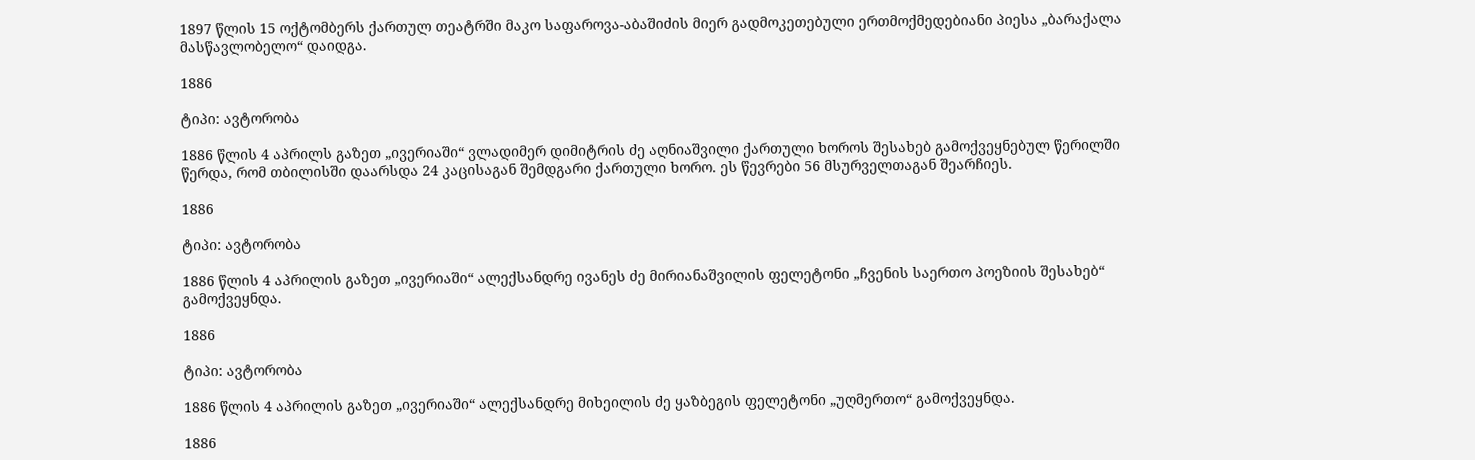1897 წლის 15 ოქტომბერს ქართულ თეატრში მაკო საფაროვა-აბაშიძის მიერ გადმოკეთებული ერთმოქმედებიანი პიესა „ბარაქალა მასწავლობელო“ დაიდგა.

1886

ტიპი: ავტორობა

1886 წლის 4 აპრილს გაზეთ „ივერიაში“ ვლადიმერ დიმიტრის ძე აღნიაშვილი ქართული ხოროს შესახებ გამოქვეყნებულ წერილში წერდა, რომ თბილისში დაარსდა 24 კაცისაგან შემდგარი ქართული ხორო. ეს წევრები 56 მსურველთაგან შეარჩიეს.

1886

ტიპი: ავტორობა

1886 წლის 4 აპრილის გაზეთ „ივერიაში“ ალექსანდრე ივანეს ძე მირიანაშვილის ფელეტონი „ჩვენის საერთო პოეზიის შესახებ“ გამოქვეყნდა.

1886

ტიპი: ავტორობა

1886 წლის 4 აპრილის გაზეთ „ივერიაში“ ალექსანდრე მიხეილის ძე ყაზბეგის ფელეტონი „უღმერთო“ გამოქვეყნდა.

1886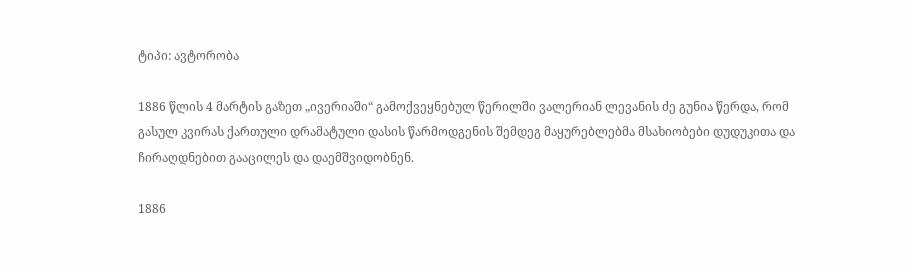ტიპი: ავტორობა

1886 წლის 4 მარტის გაზეთ „ივერიაში“ გამოქვეყნებულ წერილში ვალერიან ლევანის ძე გუნია წერდა, რომ გასულ კვირას ქართული დრამატული დასის წარმოდგენის შემდეგ მაყურებლებმა მსახიობები დუდუკითა და ჩირაღდნებით გააცილეს და დაემშვიდობნენ.

1886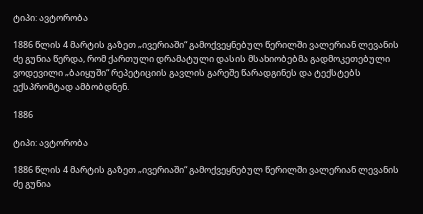ტიპი: ავტორობა

1886 წლის 4 მარტის გაზეთ „ივერიაში“ გამოქვეყნებულ წერილში ვალერიან ლევანის ძე გუნია წერდა, რომ ქართული დრამატული დასის მსახიობებმა გადმოკეთებული ვოდევილი „ბაიყუში“ რეპეტიციის გავლის გარეშე წარადგინეს და ტექსტებს ექსპრომტად ამბობდნენ.

1886

ტიპი: ავტორობა

1886 წლის 4 მარტის გაზეთ „ივერიაში“ გამოქვეყნებულ წერილში ვალერიან ლევანის ძე გუნია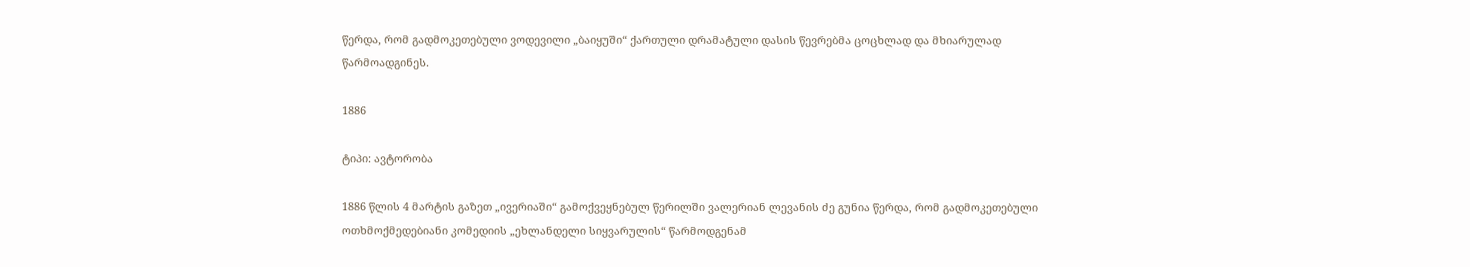წერდა, რომ გადმოკეთებული ვოდევილი „ბაიყუში“ ქართული დრამატული დასის წევრებმა ცოცხლად და მხიარულად წარმოადგინეს.

1886

ტიპი: ავტორობა

1886 წლის 4 მარტის გაზეთ „ივერიაში“ გამოქვეყნებულ წერილში ვალერიან ლევანის ძე გუნია წერდა, რომ გადმოკეთებული ოთხმოქმედებიანი კომედიის „ეხლანდელი სიყვარულის“ წარმოდგენამ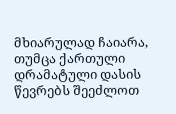მხიარულად ჩაიარა, თუმცა ქართული დრამატული დასის წევრებს შეეძლოთ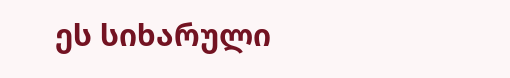ეს სიხარული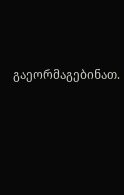გაეორმაგებინათ.